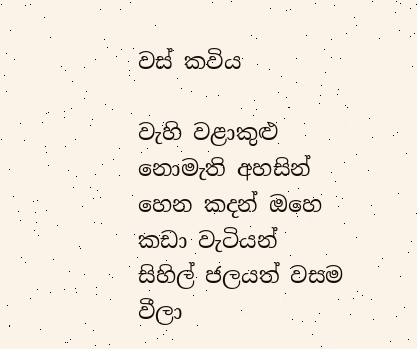වස් කවිය

වැහි වළාකුළු නොමැති අහසින්
හෙන කදන් ඔහෙ කඩා වැටියන්
සිහිල් ජලයත් වසම වීලා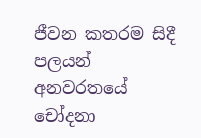ජීවන කතරම සිදී පලයන්
අනවරතයේ චෝදනා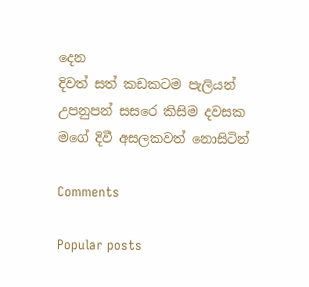දෙන
දිවත් සත් කඩකටම පැලියන්
උපනුපන් සසරෙ කිසිම දවසක
මගේ දිවී අසලකවත් නොසිටින්

Comments

Popular posts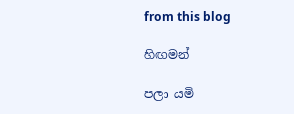from this blog

හිඟමන්

පලා යමි